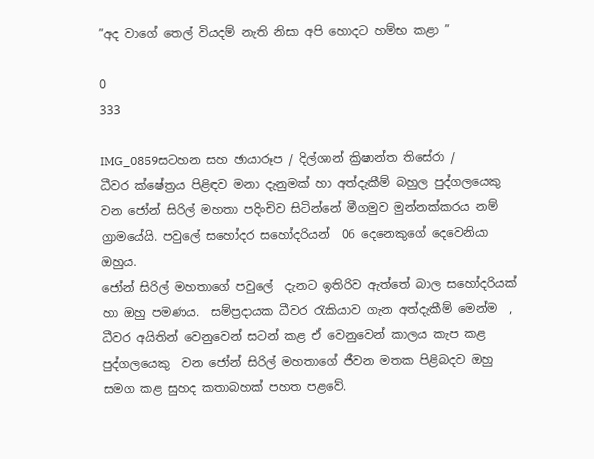”අද වාගේ තෙල් වියදම් නැති නිසා අපි හොදට හම්භ කළා ”

0
333

IMG_0859සටහන සහ ඡායාරූප / දිල්ශාන් ක්‍රිෂාන්ත තිසේරා /
ධීවර ක්ෂේත්‍රය පිළිඳව මනා දැනුමක් හා අත්දැකීම් බහුල පුද්ගලයෙකු වන ජෝන් සිරිල් මහතා පදිංචිව සිටින්නේ මීගමුව මුන්නක්කරය නම් ග්‍රාමයේයි. පවුලේ සහෝදර සහෝදරියන්  06 දෙනෙකුගේ දෙවෙනියා ඔහුය.
ජෝන් සිරිල් මහතාගේ පවුලේ  දැනට ඉතිරිව ඇත්තේ බාල සහෝදරියක් හා ඔහු පමණය.  සම්ප්‍රදායක ධීවර රැකියාව ගැන අත්දැකීම් මෙන්ම  , ධීවර අයිතින් වෙනුවෙන් සටන් කළ ඒ වෙනුවෙන් කාලය කැප කළ  පුද්ගලයෙකු  වන ජෝන් සිරිල් මහතාගේ ජීවන මතක පිළිබදව ඔහු සමග කළ සුහද කතාබහක් පහත පළවේ.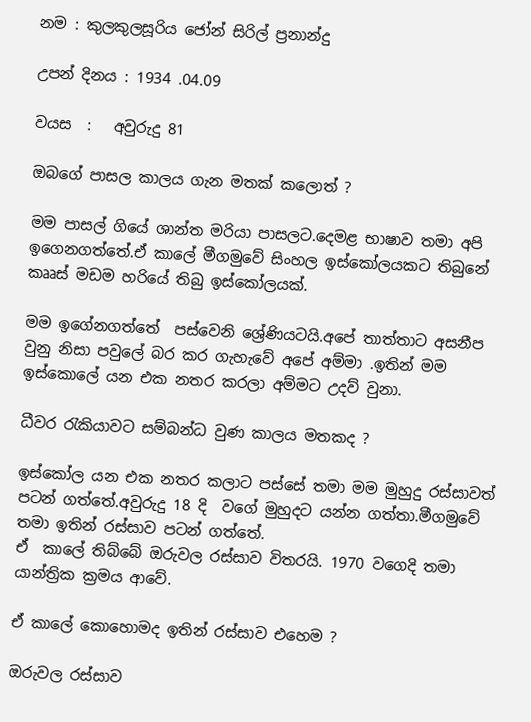නම : කුලකුලසූරිය ජෝන් සිරිල් ප්‍රනාන්දු

උපන් දිනය : 1934 .04.09

වයස  :   අවුරුදු 81

ඔබගේ පාසල කාලය ගැන මතක් කලොත් ?

මම පාසල් ගියේ ශාන්ත මරියා පාසලට.දෙමළ භාෂාව තමා අපි ඉගෙනගත්තේ.ඒ කාලේ මීගමුවේ සිංහල ඉස්කෝලයකට තිබුනේ කෲස් මඩම හරියේ තිබු ඉස්කෝලයක්.

මම ඉගේනගත්තේ  පස්වෙනි ශ්‍රේණියටයි.අපේ තාත්තාට අසනීප වුනු නිසා පවුලේ බර කර ගැහැවේ අපේ අම්මා .ඉතින් මම ඉස්කොලේ යන එක නතර කරලා අම්මට උදව් වුනා.

ධීවර රැකියාවට සම්බන්ධ වුණ කාලය මතකද ?

ඉස්කෝල යන එක නතර කලාට පස්සේ තමා මම මුහුදු රස්සාවත් පටන් ගත්තේ.අවුරුදු 18 දි  වගේ මුහුදට යන්න ගත්තා.මීගමුවේ තමා ඉතින් රස්සාව පටන් ගත්තේ.
ඒ  කාලේ තිබ්බේ ඔරුවල රස්සාව විතරයි. 1970 වගෙදි තමා යාන්ත්‍රික ක්‍රමය ආවේ.

ඒ කාලේ කොහොමද ඉතින් රස්සාව එහෙම ?

ඔරුවල රස්සාව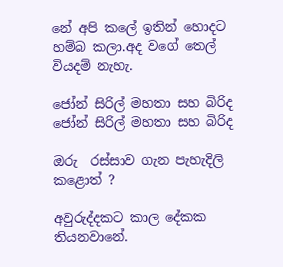නේ අපි කලේ ඉතින් හොදට හම්බ කලා.අද වගේ තෙල් වියදම් නැහැ.

ජෝන් සිරිල් මහතා සහ බිරිද
ජෝන් සිරිල් මහතා සහ බිරිද

ඔරු  රස්සාව ගැන පැහැදිලි කළොත් ?

අවුරුද්දකට කාල දේකක තියනවානේ.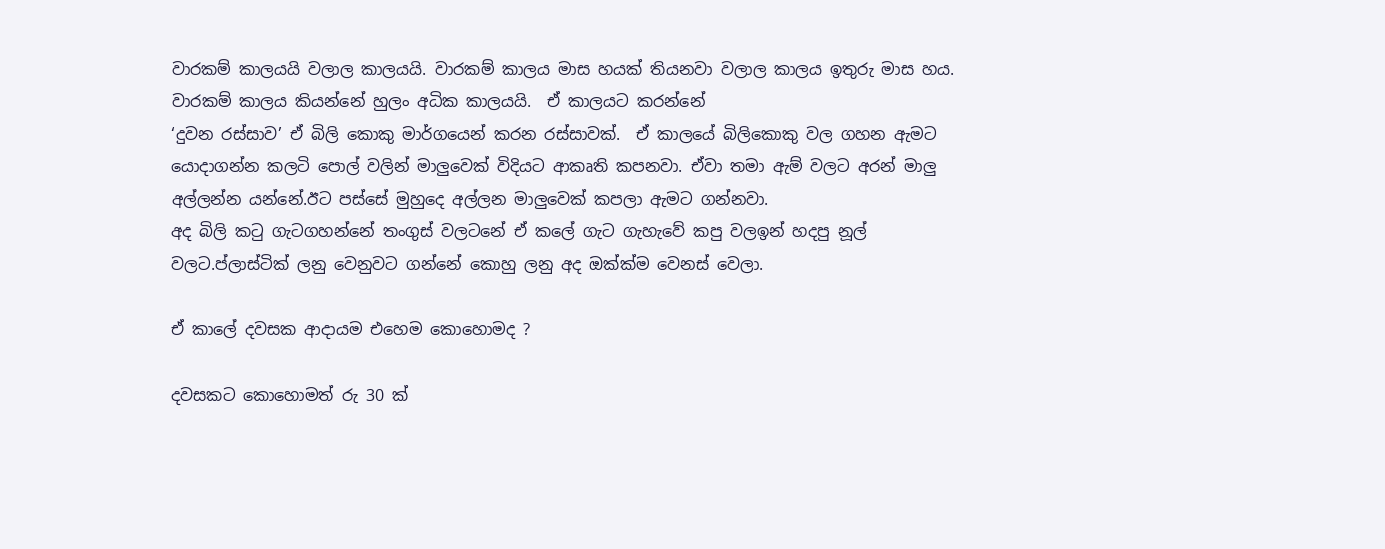වාරකම් කාලයයි වලාල කාලයයි. වාරකම් කාලය මාස හයක් තියනවා වලාල කාලය ඉතුරු මාස හය. වාරකම් කාලය කියන්නේ හුලං අධික කාලයයි.  ඒ කාලයට කරන්නේ
‘දුවන රස්සාව’ ඒ බිලි කොකු මාර්ගයෙන් කරන රස්සාවක්.  ඒ කාලයේ බිලිකොකු වල ගහන ඇමට යොදාගන්න කලටි පොල් වලින් මාලුවෙක් විදියට ආකෘති කපනවා. ඒවා තමා ඇම් වලට අරන් මාලු අල්ලන්න යන්නේ.ඊට පස්සේ මුහුදෙ අල්ලන මාලුවෙක් කපලා ඇමට ගන්නවා.
අද බිලි කටු ගැටගහන්නේ තංගුස් වලටනේ ඒ කලේ ගැට ගැහැවේ කපු වලඉන් හදපු නූල් වලට.ප්ලාස්ටික් ලනු වෙනුවට ගන්නේ කොහු ලනු අද ඔක්ක්ම වෙනස් වෙලා.

ඒ කාලේ දවසක ආදායම එහෙම කොහොමද ?

දවසකට කොහොමත් රු 30 ක්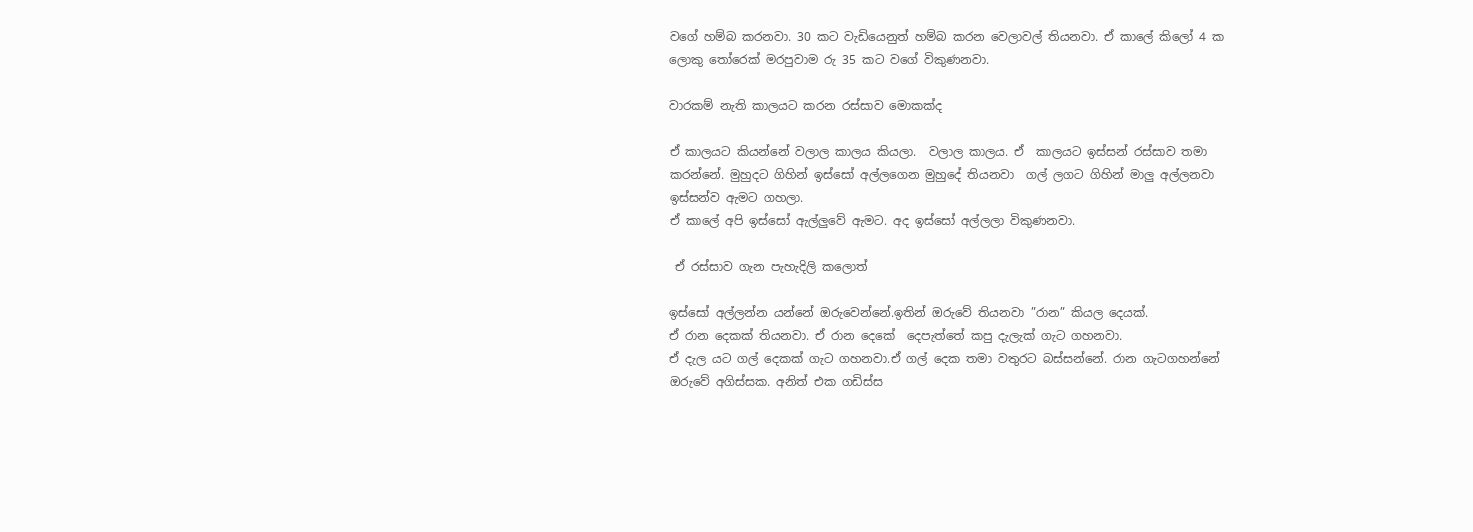වගේ හම්බ කරනවා. 30 කට වැඩියෙනුත් හම්බ කරන වෙලාවල් තියනවා. ඒ කාලේ කිලෝ 4 ක ලොකු තෝරෙක් මරපුවාම රු 35 කට වගේ විකුණනවා.

වාරකම් නැති කාලයට කරන රස්සාව මොකක්ද

ඒ කාලයට කියන්නේ වලාල කාලය කියලා.  වලාල කාලය. ඒ  කාලයට ඉස්සන් රස්සාව තමා කරන්නේ. මුහුදට ගිහින් ඉස්සෝ අල්ලගෙන මුහුදේ තියනවා  ගල් ලගට ගිහින් මාලු අල්ලනවා ඉස්සන්ව ඇමට ගහලා.
ඒ කාලේ අපි ඉස්සෝ ඇල්ලුවේ ඇමට. අද ඉස්සෝ අල්ලලා විකුණනවා.

 ඒ රස්සාව ගැන පැහැදිලි කලොත්

ඉස්සෝ අල්ලන්න යන්නේ ඔරුවෙන්නේ.ඉතින් ඔරුවේ තියනවා ”රාන” කියල දෙයක්.
ඒ රාන දෙකක් තියනවා. ඒ රාන දෙකේ  දෙපැත්තේ කපු දැලැක් ගැට ගහනවා.
ඒ දැල යට ගල් දෙකක් ගැට ගහනවා.ඒ ගල් දෙක තමා වතුරට බස්සන්නේ. රාන ගැටගහන්නේ ඔරුවේ අගිස්සක. අනිත් එක ගඩිස්ස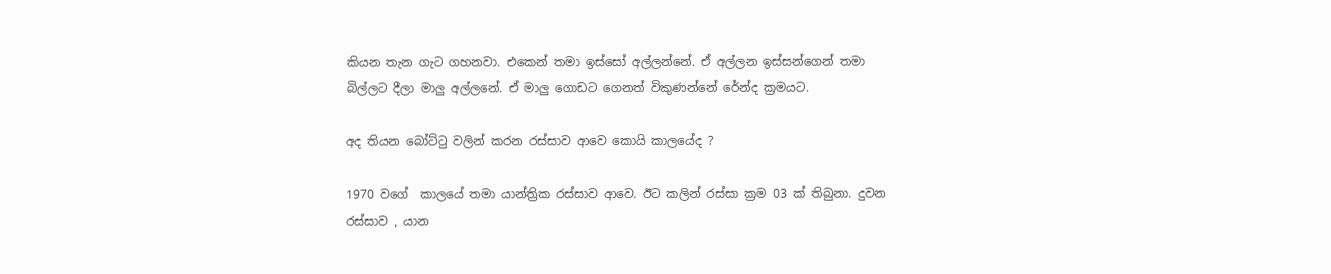කියන තැන ගැට ගහනවා. එකෙන් තමා ඉස්සෝ අල්ලන්නේ. ඒ අල්ලන ඉස්සන්ගෙන් තමා බිල්ලට දීලා මාලු අල්ලනේ. ඒ මාලු ගොඩට ගෙනත් විකුණන්නේ රේන්ද ක්‍රමයට.

අද තියන බෝට්ටු වලින් කරන රස්සාව ආවෙ කොයි කාලයේද ?

1970 වගේ  කාලයේ තමා යාන්ත්‍රික රස්සාව ආවෙ. ඊට කලින් රස්සා ක්‍රම 03 ක් තිබුනා. දුවන රස්සාව , යාන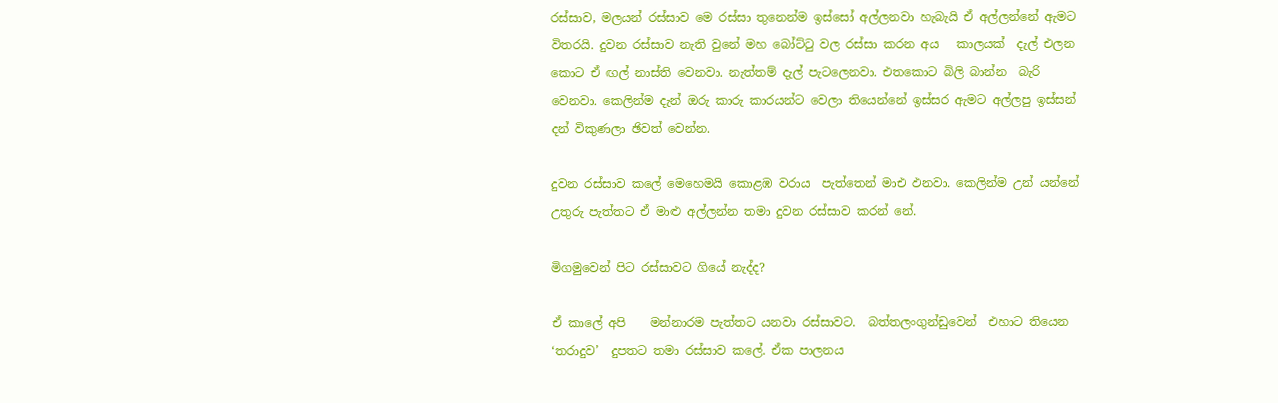රස්සාව, මලයන් රස්සාව මෙ රස්සා තුනෙන්ම ඉස්සෝ අල්ලනවා හැබැයි ඒ අල්ලන්නේ ඇමට විතරයි. දුවන රස්සාව නැති වුනේ මහ බෝට්ටු වල රස්සා කරන අය   කාලයක්  දැල් එලන කොට ඒ ඟල් නාස්ති වෙනවා. නැත්තම් දැල් පැටලෙනවා. එතකොට බිලි බාන්න  බැරි වෙනවා. කෙලින්ම දැන් ඔරු කාරු කාරයන්ට වෙලා තියෙන්නේ ඉස්සර ඇමට අල්ලපු ඉස්සන් දන් විකුණලා ඡිවත් වෙන්න.

දුවන රස්සාව කලේ මෙහෙමයි කොළඹ වරාය  පැත්තෙන් මාඑ ඵනවා. කෙලින්ම උන් යන්නේ උතුරු පැත්තට ඒ මාළු අල්ලන්න තමා දුවන රස්සාව කරන් නේ.

මිගමුවෙන් පිට රස්සාවට ගියේ නැද්ද?

ඒ කාලේ අපි    මන්නාරම පැත්තට යනවා රස්සාවට.  බත්තලංගුන්ඩුවෙන්  එහාට තියෙන ‘තරාදුව’  දුපතට තමා රස්සාව කලේ. ඒක පාලනය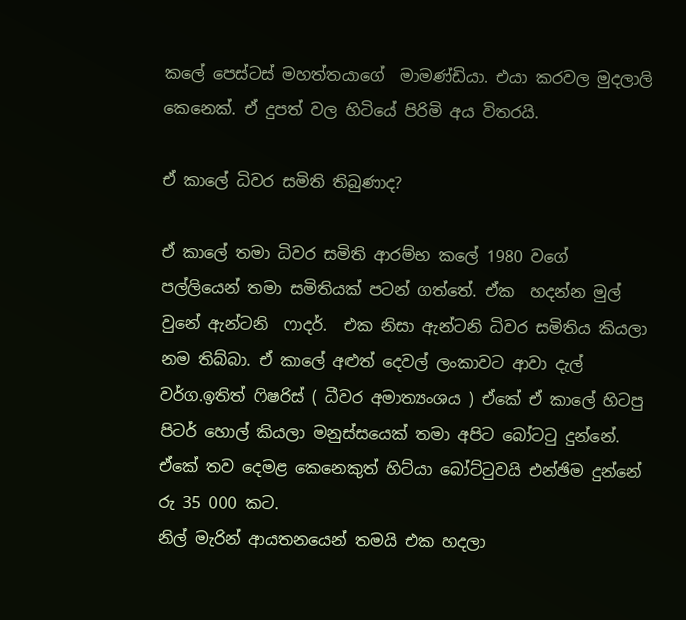කලේ පෙස්ටස් මහත්තයාගේ  මාමණ්ඩියා. එයා කරවල මුදලාලි කෙනෙක්. ඒ දුපත් වල හිටියේ පිරිමි අය විතරයි.

ඒ කාලේ ධිවර සමිති තිබුණාද?

ඒ කාලේ තමා ධිවර සමිති ආරම්භ කලේ 1980 වගේ  පල්ලියෙන් තමා සමිතියක් පටන් ගත්තේ. ඒක  හදන්න මුල් වුනේ ඇන්ටනි  ෆාදර්.  එක නිසා ඇන්ටනි ධිවර සමිතිය කියලා නම තිබ්බා. ඒ කාලේ අළුත් දෙවල් ලංකාවට ආවා දැල් වර්ග.ඉතිත් ෆිෂරිස් ( ධීවර අමාත්‍යංශය ) ඒකේ ඒ කාලේ හිටපු  පිටර් හොල් කියලා මනුස්සයෙක් තමා අපිට බෝටටු දුන්නේ. ඒකේ තව දෙමළ කෙනෙකුත් හිට්යා බෝට්ටුවයි එන්ඡිම දුන්නේ රු 35 000 කට.
නිල් මැරින් ආයතනයෙන් තමයි එක හදලා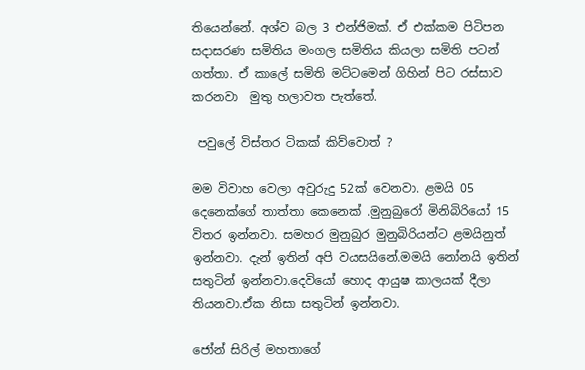තියෙන්නේ. අශ්ව බල 3 එන්ජිමක්. ඒ එක්කම පිටිපන  සදාසරණ සමිතිය මංගල සමිතිය කියලා සමිති පටන් ගත්තා. ඒ කාලේ සමිති මට්ටමෙන් ගිහින් පිට රස්සාව කරනවා  මුතු හලාවත පැත්තේ.

 පවුලේ විස්තර ටිකක් කිව්වොත් ?

මම විවාහ වෙලා අවුරුදු 52ක් වෙනවා. ළමයි 05 දෙනෙක්ගේ තාත්තා කෙනෙක් .මුනුබුරෝ මිනිබිරියෝ 15 විතර ඉන්නවා. සමහර මුනුබුර මුනුබිරියන්ට ළමයිනුත් ඉන්නවා. දැන් ඉතින් අපි වයසයිනේ.මමයි නෝනයි ඉතින් සතුටින් ඉන්නවා.දෙවියෝ හොද ආයුෂ කාලයක් දීලා තියනවා.ඒක නිසා සතුටින් ඉන්නවා.

ජෝන් සිරිල් මහතාගේ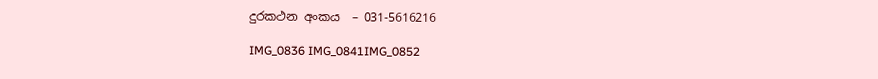දුරකථන අංකය  – 031-5616216

IMG_0836 IMG_0841IMG_0852